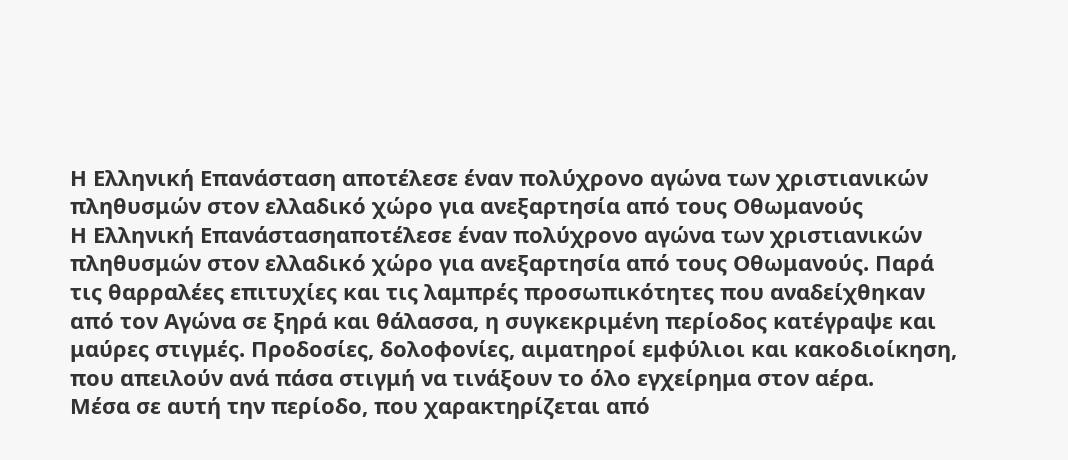Η Ελληνική Επανάσταση αποτέλεσε έναν πολύχρονο αγώνα των χριστιανικών πληθυσμών στον ελλαδικό χώρο για ανεξαρτησία από τους Οθωμανούς
Η Ελληνική Επανάστασηαποτέλεσε έναν πολύχρονο αγώνα των χριστιανικών πληθυσμών στον ελλαδικό χώρο για ανεξαρτησία από τους Οθωμανούς. Παρά τις θαρραλέες επιτυχίες και τις λαμπρές προσωπικότητες που αναδείχθηκαν από τον Αγώνα σε ξηρά και θάλασσα, η συγκεκριμένη περίοδος κατέγραψε και μαύρες στιγμές. Προδοσίες, δολοφονίες, αιματηροί εμφύλιοι και κακοδιοίκηση, που απειλούν ανά πάσα στιγμή να τινάξουν το όλο εγχείρημα στον αέρα.
Μέσα σε αυτή την περίοδο, που χαρακτηρίζεται από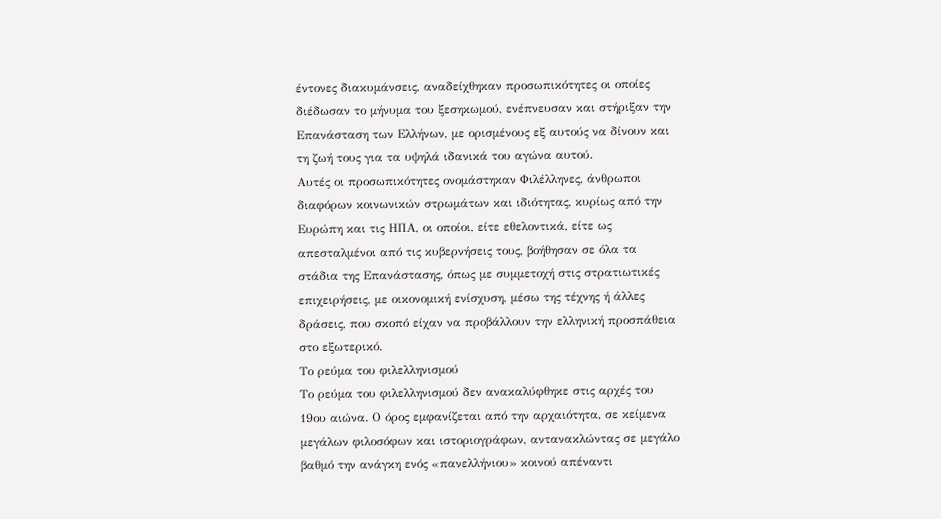έντονες διακυμάνσεις, αναδείχθηκαν προσωπικότητες οι οποίες διέδωσαν το μήνυμα του ξεσηκωμού, ενέπνευσαν και στήριξαν την Επανάσταση των Ελλήνων, με ορισμένους εξ αυτούς να δίνουν και τη ζωή τους για τα υψηλά ιδανικά του αγώνα αυτού.
Αυτές οι προσωπικότητες ονομάστηκαν Φιλέλληνες, άνθρωποι διαφόρων κοινωνικών στρωμάτων και ιδιότητας, κυρίως από την Ευρώπη και τις ΗΠΑ, οι οποίοι, είτε εθελοντικά, είτε ως απεσταλμένοι από τις κυβερνήσεις τους, βοήθησαν σε όλα τα στάδια της Επανάστασης, όπως με συμμετοχή στις στρατιωτικές επιχειρήσεις, με οικονομική ενίσχυση, μέσω της τέχνης ή άλλες δράσεις, που σκοπό είχαν να προβάλλουν την ελληνική προσπάθεια στο εξωτερικό.
Το ρεύμα του φιλελληνισμού
Το ρεύμα του φιλελληνισμού δεν ανακαλύφθηκε στις αρχές του 19ου αιώνα. Ο όρος εμφανίζεται από την αρχαιότητα, σε κείμενα μεγάλων φιλοσόφων και ιστοριογράφων, αντανακλώντας σε μεγάλο βαθμό την ανάγκη ενός «πανελλήνιου» κοινού απέναντι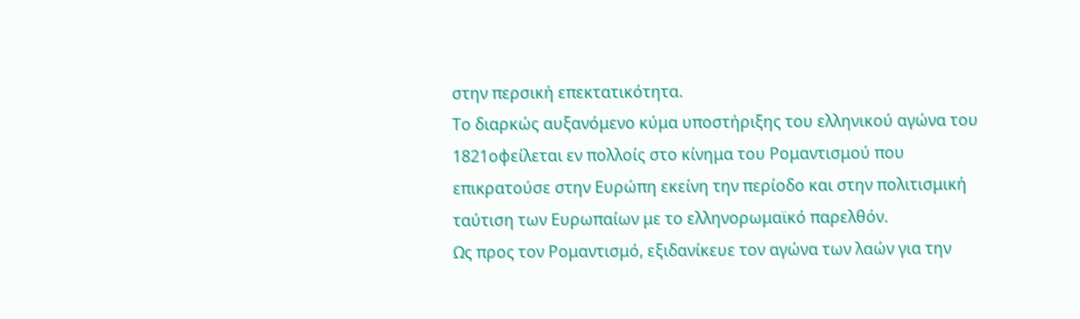στην περσική επεκτατικότητα.
Το διαρκώς αυξανόμενο κύμα υποστήριξης του ελληνικού αγώνα του 1821οφείλεται εν πολλοίς στο κίνημα του Ρομαντισμού που επικρατούσε στην Ευρώπη εκείνη την περίοδο και στην πολιτισμική ταύτιση των Ευρωπαίων με το ελληνορωμαϊκό παρελθόν.
Ως προς τον Ρομαντισμό, εξιδανίκευε τον αγώνα των λαών για την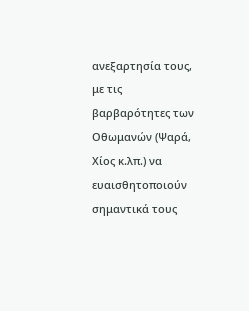ανεξαρτησία τους, με τις βαρβαρότητες των Οθωμανών (Ψαρά, Χίος κ.λπ.) να ευαισθητοποιούν σημαντικά τους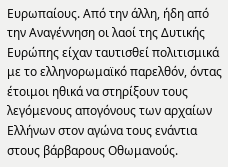Ευρωπαίους. Από την άλλη, ήδη από την Αναγέννηση οι λαοί της Δυτικής Ευρώπης είχαν ταυτισθεί πολιτισμικά με το ελληνορωμαϊκό παρελθόν, όντας έτοιμοι ηθικά να στηρίξουν τους λεγόμενους απογόνους των αρχαίων Ελλήνων στον αγώνα τους ενάντια στους βάρβαρους Οθωμανούς.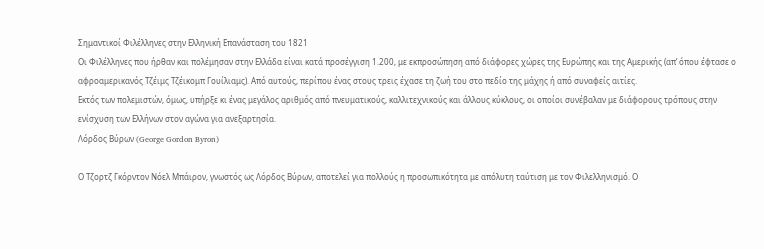Σημαντικοί Φιλέλληνες στην Ελληνική Επανάσταση του 1821
Οι Φιλέλληνες που ήρθαν και πολέμησαν στην Ελλάδα είναι κατά προσέγγιση 1.200, με εκπροσώπηση από διάφορες χώρες της Ευρώπης και της Αμερικής (απ’ όπου έφτασε ο αφροαμερικανός Τζέιμς Τζέικομπ Γουίλιαμς). Από αυτούς, περίπου ένας στους τρεις έχασε τη ζωή του στο πεδίο της μάχης ή από συναφείς αιτίες.
Εκτός των πολεμιστών, όμως, υπήρξε κι ένας μεγάλος αριθμός από πνευματικούς, καλλιτεχνικούς και άλλους κύκλους, οι οποίοι συνέβαλαν με διάφορους τρόπους στην ενίσχυση των Ελλήνων στον αγώνα για ανεξαρτησία.
Λόρδος Βύρων (George Gordon Byron)

Ο Τζορτζ Γκόρντον Νόελ Μπάιρον, γνωστός ως Λόρδος Βύρων, αποτελεί για πολλούς η προσωπικότητα με απόλυτη ταύτιση με τον Φιλελληνισμό. Ο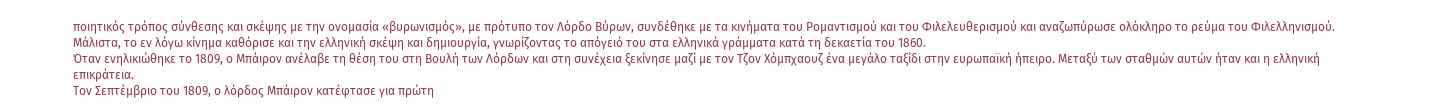ποιητικός τρόπος σύνθεσης και σκέψης με την ονομασία «βυρωνισμός», με πρότυπο τον Λόρδο Βύρων, συνδέθηκε με τα κινήματα του Ρομαντισμού και του Φιλελευθερισμού και αναζωπύρωσε ολόκληρο το ρεύμα του Φιλελληνισμού. Μάλιστα, το εν λόγω κίνημα καθόρισε και την ελληνική σκέψη και δημιουργία, γνωρίζοντας το απόγειό του στα ελληνικά γράμματα κατά τη δεκαετία του 1860.
Όταν ενηλικιώθηκε το 1809, ο Μπάιρον ανέλαβε τη θέση του στη Βουλή των Λόρδων και στη συνέχεια ξεκίνησε μαζί με τον Τζον Χόμπχαουζ ένα μεγάλο ταξίδι στην ευρωπαϊκή ήπειρο. Μεταξύ των σταθμών αυτών ήταν και η ελληνική επικράτεια.
Τον Σεπτέμβριο του 1809, ο λόρδος Μπάιρον κατέφτασε για πρώτη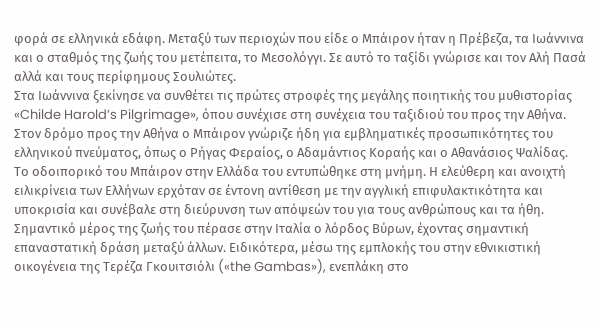φορά σε ελληνικά εδάφη. Μεταξύ των περιοχών που είδε ο Μπάιρον ήταν η Πρέβεζα, τα Ιωάννινα και ο σταθμός της ζωής του μετέπειτα, το Μεσολόγγι. Σε αυτό το ταξίδι γνώρισε και τον Αλή Πασά αλλά και τους περίφημους Σουλιώτες.
Στα Ιωάννινα ξεκίνησε να συνθέτει τις πρώτες στροφές της μεγάλης ποιητικής του μυθιστορίας «Childe Harold’s Pilgrimage», όπου συνέχισε στη συνέχεια του ταξιδιού του προς την Αθήνα. Στον δρόμο προς την Αθήνα ο Μπάιρον γνώριζε ήδη για εμβληματικές προσωπικότητες του ελληνικού πνεύματος, όπως ο Ρήγας Φεραίος, ο Αδαμάντιος Κοραής και ο Αθανάσιος Ψαλίδας.
Το οδοιπορικό του Μπάιρον στην Ελλάδα του εντυπώθηκε στη μνήμη. Η ελεύθερη και ανοιχτή ειλικρίνεια των Ελλήνων ερχόταν σε έντονη αντίθεση με την αγγλική επιφυλακτικότητα και υποκρισία και συνέβαλε στη διεύρυνση των απόψεών του για τους ανθρώπους και τα ήθη.
Σημαντικό μέρος της ζωής του πέρασε στην Ιταλία ο λόρδος Βύρων, έχοντας σημαντική επαναστατική δράση μεταξύ άλλων. Ειδικότερα, μέσω της εμπλοκής του στην εθνικιστική οικογένεια της Τερέζα Γκουιτσιόλι («the Gambas»), ενεπλάκη στο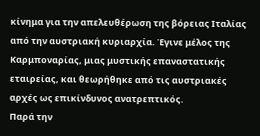κίνημα για την απελευθέρωση της βόρειας Ιταλίας από την αυστριακή κυριαρχία. Έγινε μέλος της Καρμποναρίας, μιας μυστικής επαναστατικής εταιρείας, και θεωρήθηκε από τις αυστριακές αρχές ως επικίνδυνος ανατρεπτικός.
Παρά την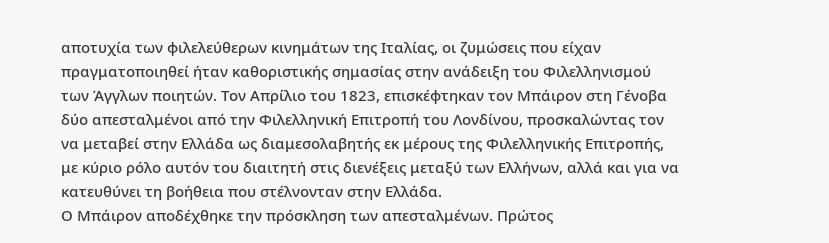αποτυχία των φιλελεύθερων κινημάτων της Ιταλίας, οι ζυμώσεις που είχαν πραγματοποιηθεί ήταν καθοριστικής σημασίας στην ανάδειξη του Φιλελληνισμού των Άγγλων ποιητών. Τον Απρίλιο του 1823, επισκέφτηκαν τον Μπάιρον στη Γένοβα δύο απεσταλμένοι από την Φιλελληνική Επιτροπή του Λονδίνου, προσκαλώντας τον να μεταβεί στην Ελλάδα ως διαμεσολαβητής εκ μέρους της Φιλελληνικής Επιτροπής, με κύριο ρόλο αυτόν του διαιτητή στις διενέξεις μεταξύ των Ελλήνων, αλλά και για να κατευθύνει τη βοήθεια που στέλνονταν στην Ελλάδα.
Ο Μπάιρον αποδέχθηκε την πρόσκληση των απεσταλμένων. Πρώτος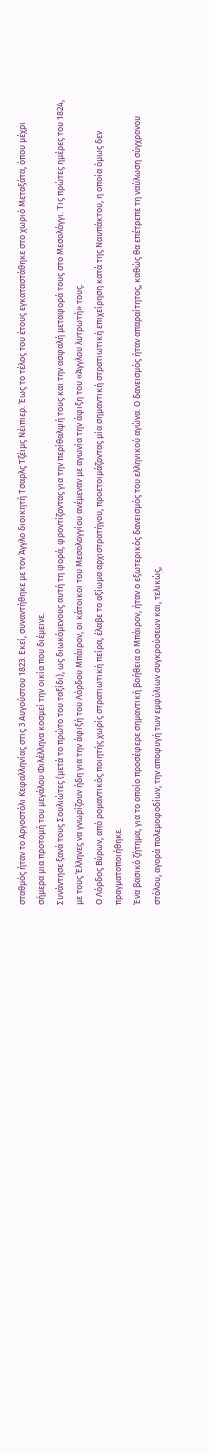σταθμός ήταν το Αργοστόλι Κεφαλληνίας στις 3 Αυγούστου 1823. Εκεί, συναντήθηκε με τον Άγγλο διοικητή Τσαρλς Τζέιμς Νέιπιερ. Έως το τέλος του έτους εγκαταστάθηκε στο χωριό Μεταξάτα, όπου μέχρι σήμερα μια προτομή του μεγάλου Φιλέλληνα κοσμεί την οικία που διέμεινε.
Συνάντησε ξανά τους Σουλιώτες (μετά το πρώτο του ταξίδι), ως διωκόμενους αυτή τη φορά, φροντίζοντας για την περίθαλψή τους και την ασφαλή μεταφορά τους στο Μεσολόγγι. Τις πρώτες ημέρες του 1824, με τους Έλληνες να γνωρίζουν ήδη για την άφιξή του Λόρδου Μπάιρον, οι κάτοικοι του Μεσολογγίου ανέμεναν με αγωνία την άφιξη του «Άγγλου λυτρωτή» τους.
Ο Λόρδος Βύρων, από ρομαντικός ποιητής χωρίς στρατιωτική πείρα, έλαβε το αξίωμα αρχιστρατήγου, προετοιμάζοντας μία σημαντική στρατιωτική επιχείρηση κατά της Ναυπάκτου, η οποία όμως δεν πραγματοποιήθηκε.
Ένα βασικό ζήτημα, για το οποίο προσέφερε σημαντική βοήθεια ο Μπάιρον, ήταν ο εξωτερικός δανεισμός του ελληνικού αγώνα. Ο δανεισμός ήταν απαραίτητος, καθώς θα επέτρεπε τη ναύλωση σύγχρονου στόλου, αγορά πολεμοφοδίων, την αποφυγή των εμφύλιων συγκρούσεων και, τελικώς,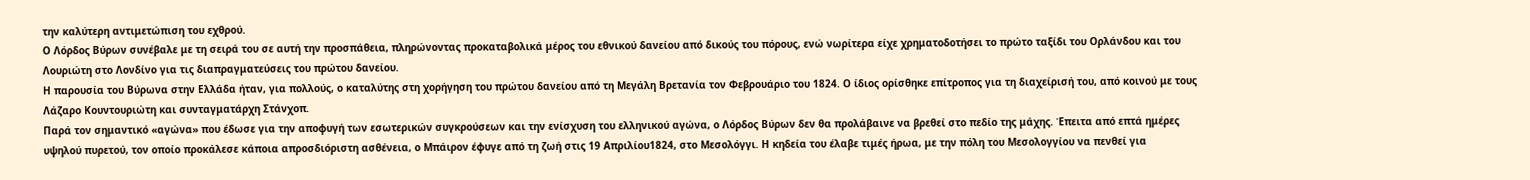την καλύτερη αντιμετώπιση του εχθρού.
Ο Λόρδος Βύρων συνέβαλε με τη σειρά του σε αυτή την προσπάθεια, πληρώνοντας προκαταβολικά μέρος του εθνικού δανείου από δικούς του πόρους, ενώ νωρίτερα είχε χρηματοδοτήσει το πρώτο ταξίδι του Ορλάνδου και του Λουριώτη στο Λονδίνο για τις διαπραγματεύσεις του πρώτου δανείου.
Η παρουσία του Βύρωνα στην Ελλάδα ήταν, για πολλούς, ο καταλύτης στη χορήγηση του πρώτου δανείου από τη Μεγάλη Βρετανία τον Φεβρουάριο του 1824. Ο ίδιος ορίσθηκε επίτροπος για τη διαχείρισή του, από κοινού με τους Λάζαρο Κουντουριώτη και συνταγματάρχη Στάνχοπ.
Παρά τον σημαντικό «αγώνα» που έδωσε για την αποφυγή των εσωτερικών συγκρούσεων και την ενίσχυση του ελληνικού αγώνα, ο Λόρδος Βύρων δεν θα προλάβαινε να βρεθεί στο πεδίο της μάχης. Έπειτα από επτά ημέρες υψηλού πυρετού, τον οποίο προκάλεσε κάποια απροσδιόριστη ασθένεια, ο Μπάιρον έφυγε από τη ζωή στις 19 Απριλίου1824, στο Μεσολόγγι. Η κηδεία του έλαβε τιμές ήρωα, με την πόλη του Μεσολογγίου να πενθεί για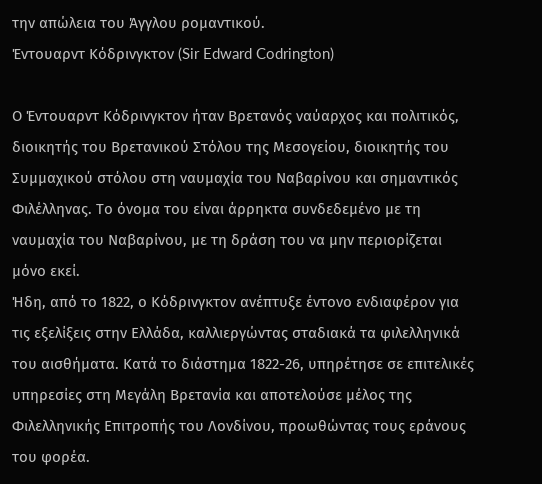την απώλεια του Άγγλου ρομαντικού.
Έντουαρντ Κόδρινγκτον (Sir Edward Codrington)

Ο Έντουαρντ Κόδρινγκτον ήταν Βρετανός ναύαρχος και πολιτικός, διοικητής του Βρετανικού Στόλου της Μεσογείου, διοικητής του Συμμαχικού στόλου στη ναυμαχία του Ναβαρίνου και σημαντικός Φιλέλληνας. Το όνομα του είναι άρρηκτα συνδεδεμένο με τη ναυμαχία του Ναβαρίνου, με τη δράση του να μην περιορίζεται μόνο εκεί.
Ήδη, από το 1822, ο Κόδρινγκτον ανέπτυξε έντονο ενδιαφέρον για τις εξελίξεις στην Ελλάδα, καλλιεργώντας σταδιακά τα φιλελληνικά του αισθήματα. Κατά το διάστημα 1822-26, υπηρέτησε σε επιτελικές υπηρεσίες στη Μεγάλη Βρετανία και αποτελούσε μέλος της Φιλελληνικής Επιτροπής του Λονδίνου, προωθώντας τους εράνους του φορέα.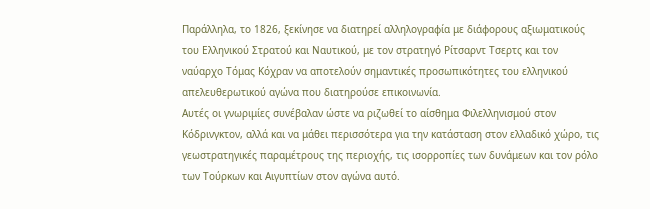Παράλληλα, το 1826, ξεκίνησε να διατηρεί αλληλογραφία με διάφορους αξιωματικούς του Ελληνικού Στρατού και Ναυτικού, με τον στρατηγό Ρίτσαρντ Τσερτς και τον ναύαρχο Τόμας Κόχραν να αποτελούν σημαντικές προσωπικότητες του ελληνικού απελευθερωτικού αγώνα που διατηρούσε επικοινωνία.
Αυτές οι γνωριμίες συνέβαλαν ώστε να ριζωθεί το αίσθημα Φιλελληνισμού στον Κόδρινγκτον, αλλά και να μάθει περισσότερα για την κατάσταση στον ελλαδικό χώρο, τις γεωστρατηγικές παραμέτρους της περιοχής, τις ισορροπίες των δυνάμεων και τον ρόλο των Τούρκων και Αιγυπτίων στον αγώνα αυτό.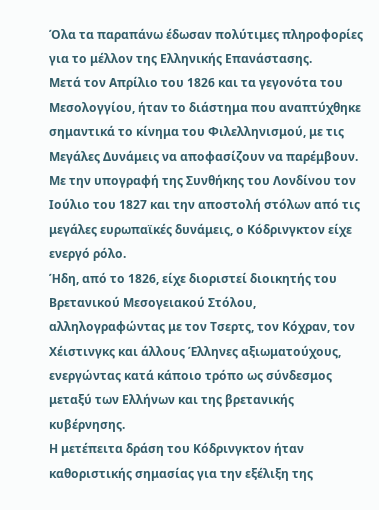Όλα τα παραπάνω έδωσαν πολύτιμες πληροφορίες για το μέλλον της Ελληνικής Επανάστασης.
Μετά τον Απρίλιο του 1826 και τα γεγονότα του Μεσολογγίου, ήταν το διάστημα που αναπτύχθηκε σημαντικά το κίνημα του Φιλελληνισμού, με τις Μεγάλες Δυνάμεις να αποφασίζουν να παρέμβουν. Με την υπογραφή της Συνθήκης του Λονδίνου τον Ιούλιο του 1827 και την αποστολή στόλων από τις μεγάλες ευρωπαϊκές δυνάμεις, ο Κόδρινγκτον είχε ενεργό ρόλο.
Ήδη, από το 1826, είχε διοριστεί διοικητής του Βρετανικού Μεσογειακού Στόλου, αλληλογραφώντας με τον Τσερτς, τον Κόχραν, τον Χέιστινγκς και άλλους Έλληνες αξιωματούχους, ενεργώντας κατά κάποιο τρόπο ως σύνδεσμος μεταξύ των Ελλήνων και της βρετανικής κυβέρνησης.
Η μετέπειτα δράση του Κόδρινγκτον ήταν καθοριστικής σημασίας για την εξέλιξη της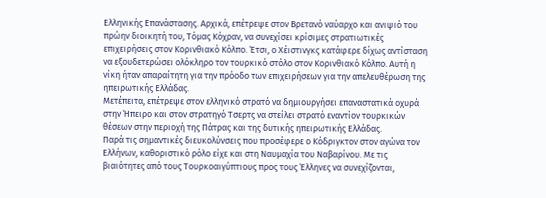Ελληνικής Επανάστασης. Αρχικά, επέτρεψε στον Βρετανό ναύαρχο και ανιψιό του πρώην διοικητή του, Τόμας Κόχραν, να συνεχίσει κρίσιμες στρατιωτικές επιχειρήσεις στον Κορινθιακό Κόλπο. Έτσι, ο Χέιστινγκς κατάφερε δίχως αντίσταση να εξουδετερώσει ολόκληρο τον τουρκικό στόλο στον Κορινθιακό Κόλπο. Αυτή η νίκη ήταν απαραίτητη για την πρόοδο των επιχειρήσεων για την απελευθέρωση της ηπειρωτικής Ελλάδας.
Μετέπειτα, επέτρεψε στον ελληνικό στρατό να δημιουργήσει επαναστατικά οχυρά στην Ήπειρο και στον στρατηγό Τσερτς να στείλει στρατό εναντίον τουρκικών θέσεων στην περιοχή της Πάτρας και της δυτικής ηπειρωτικής Ελλάδας.
Παρά τις σημαντικές διευκολύνσεις που προσέφερε ο Κόδριγκτον στον αγώνα τον Ελλήνων, καθοριστικό ρόλο είχε και στη Ναυμαχία του Ναβαρίνου. Με τις βιαιότητες από τους Τουρκοαιγύπτιους προς τους Έλληνες να συνεχίζονται,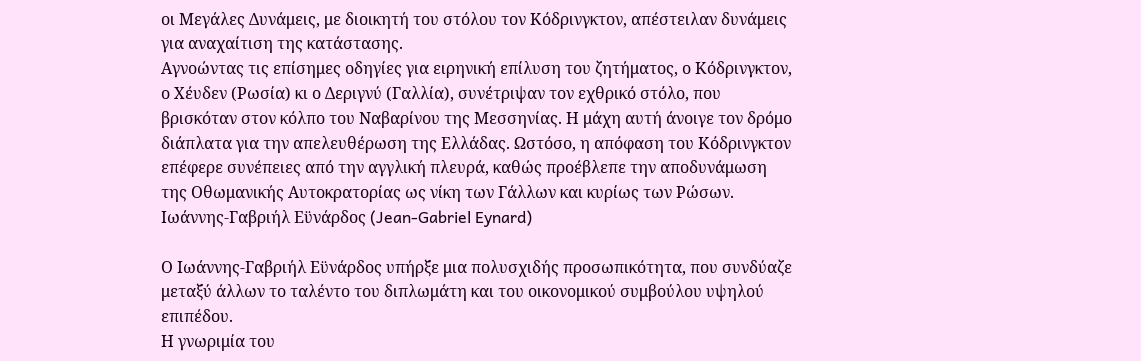οι Μεγάλες Δυνάμεις, με διοικητή του στόλου τον Κόδρινγκτον, απέστειλαν δυνάμεις για αναχαίτιση της κατάστασης.
Αγνοώντας τις επίσημες οδηγίες για ειρηνική επίλυση του ζητήματος, ο Κόδρινγκτον, ο Χέυδεν (Ρωσία) κι ο Δεριγνύ (Γαλλία), συνέτριψαν τον εχθρικό στόλο, που βρισκόταν στον κόλπο του Ναβαρίνου της Μεσσηνίας. Η μάχη αυτή άνοιγε τον δρόμο διάπλατα για την απελευθέρωση της Ελλάδας. Ωστόσο, η απόφαση του Κόδρινγκτον επέφερε συνέπειες από την αγγλική πλευρά, καθώς προέβλεπε την αποδυνάμωση της Οθωμανικής Αυτοκρατορίας ως νίκη των Γάλλων και κυρίως των Ρώσων.
Ιωάννης-Γαβριήλ Εϋνάρδος (Jean-Gabriel Eynard)

Ο Ιωάννης-Γαβριήλ Εϋνάρδος υπήρξε μια πολυσχιδής προσωπικότητα, που συνδύαζε μεταξύ άλλων το ταλέντο του διπλωμάτη και του οικονομικού συμβούλου υψηλού επιπέδου.
Η γνωριμία του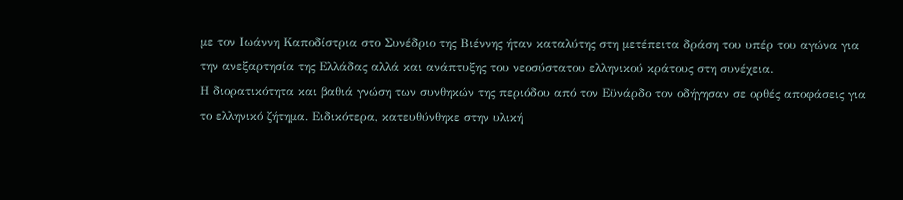με τον Ιωάννη Καποδίστρια στο Συνέδριο της Βιέννης ήταν καταλύτης στη μετέπειτα δράση του υπέρ του αγώνα για την ανεξαρτησία της Ελλάδας αλλά και ανάπτυξης του νεοσύστατου ελληνικού κράτους στη συνέχεια.
Η διορατικότητα και βαθιά γνώση των συνθηκών της περιόδου από τον Εϋνάρδο τον οδήγησαν σε ορθές αποφάσεις για το ελληνικό ζήτημα. Ειδικότερα, κατευθύνθηκε στην υλική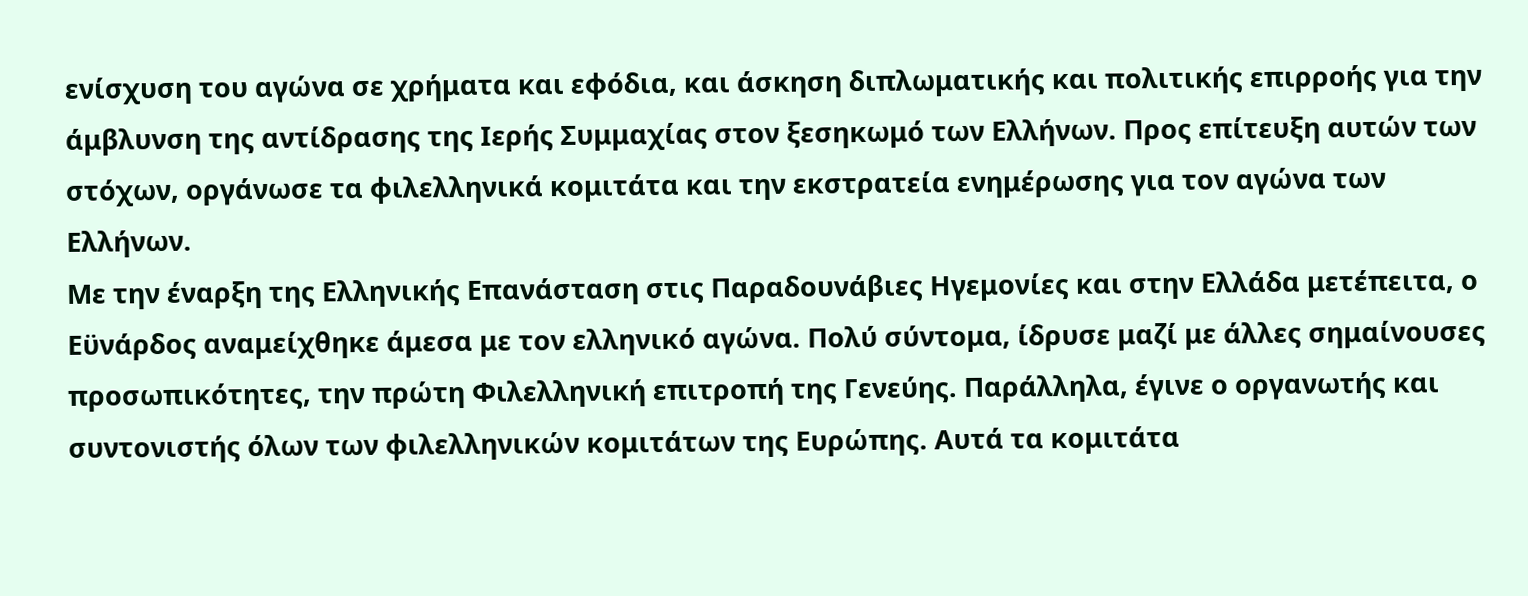ενίσχυση του αγώνα σε χρήματα και εφόδια, και άσκηση διπλωματικής και πολιτικής επιρροής για την άμβλυνση της αντίδρασης της Ιερής Συμμαχίας στον ξεσηκωμό των Ελλήνων. Προς επίτευξη αυτών των στόχων, οργάνωσε τα φιλελληνικά κομιτάτα και την εκστρατεία ενημέρωσης για τον αγώνα των Ελλήνων.
Με την έναρξη της Ελληνικής Επανάσταση στις Παραδουνάβιες Ηγεμονίες και στην Ελλάδα μετέπειτα, ο Εϋνάρδος αναμείχθηκε άμεσα με τον ελληνικό αγώνα. Πολύ σύντομα, ίδρυσε μαζί με άλλες σημαίνουσες προσωπικότητες, την πρώτη Φιλελληνική επιτροπή της Γενεύης. Παράλληλα, έγινε ο οργανωτής και συντονιστής όλων των φιλελληνικών κομιτάτων της Ευρώπης. Αυτά τα κομιτάτα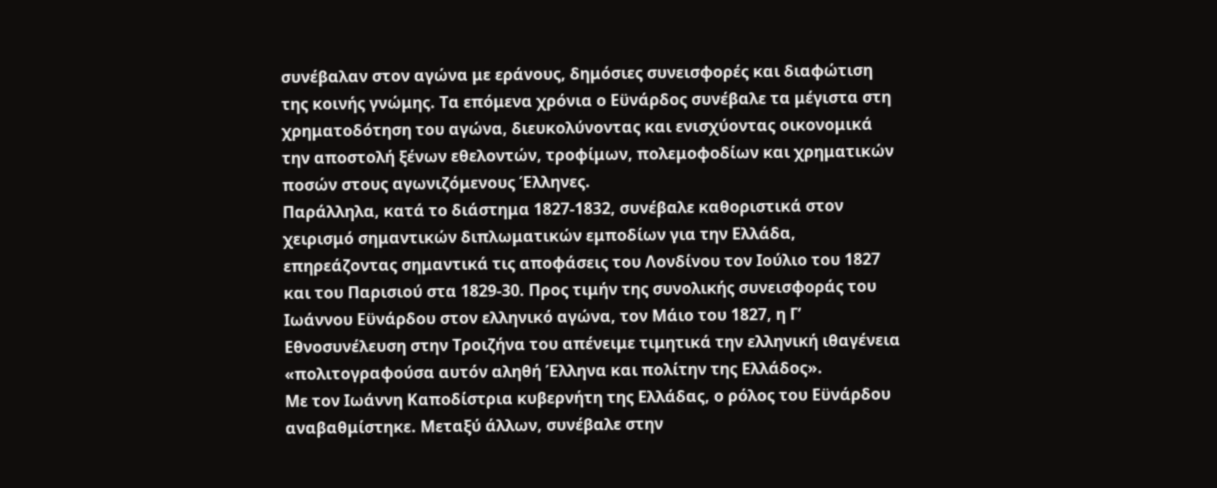συνέβαλαν στον αγώνα με εράνους, δημόσιες συνεισφορές και διαφώτιση της κοινής γνώμης. Τα επόμενα χρόνια ο Εϋνάρδος συνέβαλε τα μέγιστα στη χρηματοδότηση του αγώνα, διευκολύνοντας και ενισχύοντας οικονομικά την αποστολή ξένων εθελοντών, τροφίμων, πολεμοφοδίων και χρηματικών ποσών στους αγωνιζόμενους Έλληνες.
Παράλληλα, κατά το διάστημα 1827-1832, συνέβαλε καθοριστικά στον χειρισμό σημαντικών διπλωματικών εμποδίων για την Ελλάδα, επηρεάζοντας σημαντικά τις αποφάσεις του Λονδίνου τον Ιούλιο του 1827 και του Παρισιού στα 1829-30. Προς τιμήν της συνολικής συνεισφοράς του Ιωάννου Εϋνάρδου στον ελληνικό αγώνα, τον Μάιο του 1827, η Γ’ Εθνοσυνέλευση στην Τροιζήνα του απένειμε τιμητικά την ελληνική ιθαγένεια «πολιτογραφούσα αυτόν αληθή Έλληνα και πολίτην της Ελλάδος».
Με τον Ιωάννη Καποδίστρια κυβερνήτη της Ελλάδας, ο ρόλος του Εϋνάρδου αναβαθμίστηκε. Μεταξύ άλλων, συνέβαλε στην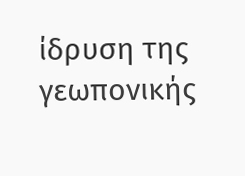ίδρυση της γεωπονικής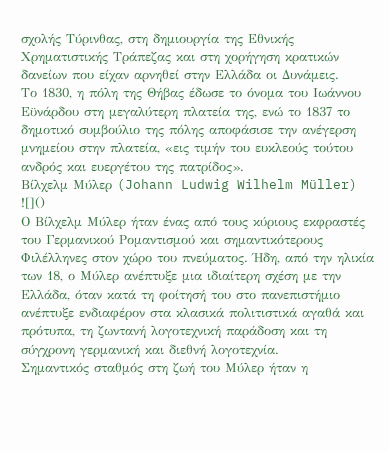σχολής Τύρινθας, στη δημιουργία της Εθνικής Χρηματιστικής Τράπεζας και στη χορήγηση κρατικών δανείων που είχαν αρνηθεί στην Ελλάδα οι Δυνάμεις.
Το 1830, η πόλη της Θήβας έδωσε το όνομα του Ιωάννου Εϋνάρδου στη μεγαλύτερη πλατεία της, ενώ το 1837 το δημοτικό συμβούλιο της πόλης αποφάσισε την ανέγερση μνημείου στην πλατεία, «εις τιμήν του ευκλεούς τούτου ανδρός και ευεργέτου της πατρίδος».
Βίλχελμ Μύλερ (Johann Ludwig Wilhelm Müller)
![]()
Ο Βίλχελμ Μύλερ ήταν ένας από τους κύριους εκφραστές του Γερμανικού Ρομαντισμού και σημαντικότερους Φιλέλληνες στον χώρο του πνεύματος. Ήδη, από την ηλικία των 18, ο Μύλερ ανέπτυξε μια ιδιαίτερη σχέση με την Ελλάδα, όταν κατά τη φοίτησή του στο πανεπιστήμιο ανέπτυξε ενδιαφέρον στα κλασικά πολιτιστικά αγαθά και πρότυπα, τη ζωντανή λογοτεχνική παράδοση και τη σύγχρονη γερμανική και διεθνή λογοτεχνία.
Σημαντικός σταθμός στη ζωή του Μύλερ ήταν η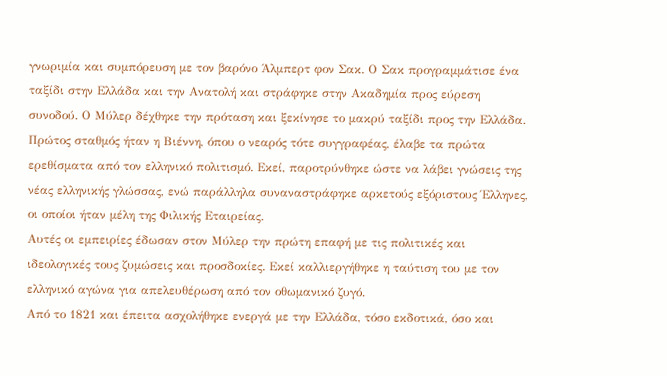γνωριμία και συμπόρευση με τον βαρόνο Άλμπερτ φον Σακ. Ο Σακ προγραμμάτισε ένα ταξίδι στην Ελλάδα και την Ανατολή και στράφηκε στην Ακαδημία προς εύρεση συνοδού. Ο Μύλερ δέχθηκε την πρόταση και ξεκίνησε το μακρύ ταξίδι προς την Ελλάδα.
Πρώτος σταθμός ήταν η Βιέννη, όπου ο νεαρός τότε συγγραφέας, έλαβε τα πρώτα ερεθίσματα από τον ελληνικό πολιτισμό. Εκεί, παροτρύνθηκε ώστε να λάβει γνώσεις της νέας ελληνικής γλώσσας, ενώ παράλληλα συναναστράφηκε αρκετούς εξόριστους Έλληνες, οι οποίοι ήταν μέλη της Φιλικής Εταιρείας.
Αυτές οι εμπειρίες έδωσαν στον Μύλερ την πρώτη επαφή με τις πολιτικές και ιδεολογικές τους ζυμώσεις και προσδοκίες. Εκεί καλλιεργήθηκε η ταύτιση του με τον ελληνικό αγώνα για απελευθέρωση από τον οθωμανικό ζυγό.
Από το 1821 και έπειτα ασχολήθηκε ενεργά με την Ελλάδα, τόσο εκδοτικά, όσο και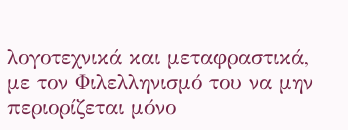λογοτεχνικά και μεταφραστικά, με τον Φιλελληνισμό του να μην περιορίζεται μόνο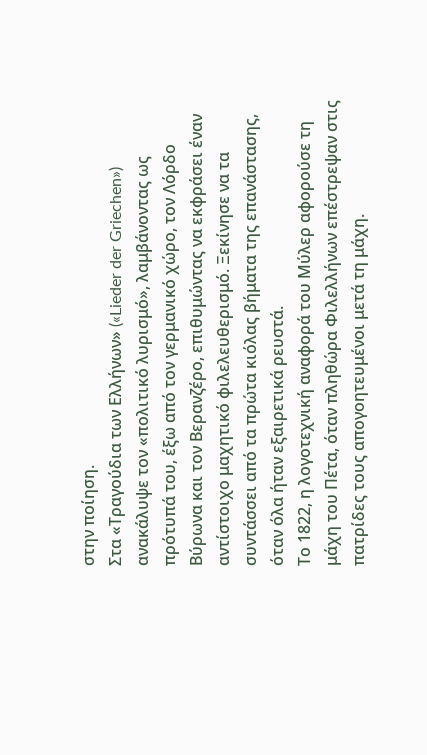στην ποίηση.
Στα «Τραγούδια των Ελλήνων» («Lieder der Griechen») ανακάλυψε τον «πολιτικό λυρισμό», λαμβάνοντας ως πρότυπά του, έξω από τον γερμανικό χώρο, τον Λόρδο Βύρωνα και τον Βερανζέρο, επιθυμώντας να εκφράσει έναν αντίστοιχο μαχητικό φιλελευθερισμό. Ξεκίνησε να τα συντάσσει από τα πρώτα κιόλας βήματα της επανάστασης, όταν όλα ήταν εξαιρετικά ρευστά.
Το 1822, η λογοτεχνική αναφορά του Μύλερ αφορούσε τη μάχη του Πέτα, όταν πληθώρα Φιλελλήνων επέστρεψαν στις πατρίδες τους απογοητευμένοι μετά τη μάχη.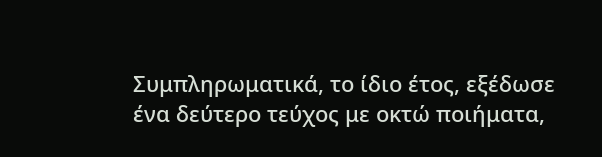Συμπληρωματικά, το ίδιο έτος, εξέδωσε ένα δεύτερο τεύχος με οκτώ ποιήματα,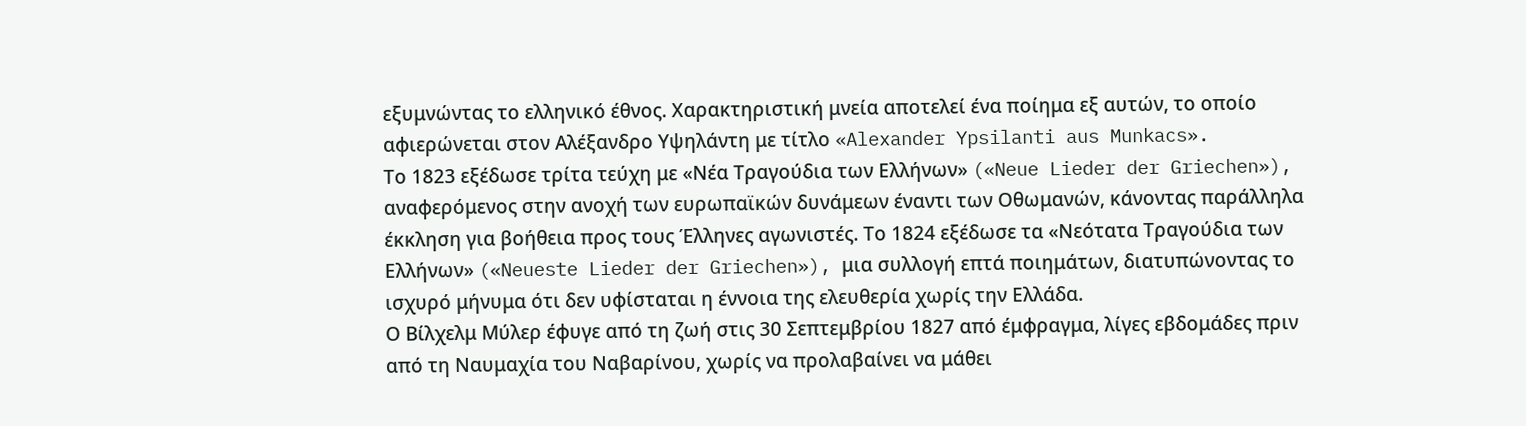εξυμνώντας το ελληνικό έθνος. Χαρακτηριστική μνεία αποτελεί ένα ποίημα εξ αυτών, το οποίο αφιερώνεται στον Αλέξανδρο Υψηλάντη με τίτλο «Alexander Ypsilanti aus Munkacs».
Το 1823 εξέδωσε τρίτα τεύχη με «Νέα Τραγούδια των Ελλήνων» («Neue Lieder der Griechen»), αναφερόμενος στην ανοχή των ευρωπαϊκών δυνάμεων έναντι των Οθωμανών, κάνοντας παράλληλα έκκληση για βοήθεια προς τους Έλληνες αγωνιστές. Το 1824 εξέδωσε τα «Νεότατα Τραγούδια των Ελλήνων» («Neueste Lieder der Griechen»), μια συλλογή επτά ποιημάτων, διατυπώνοντας το ισχυρό μήνυμα ότι δεν υφίσταται η έννοια της ελευθερία χωρίς την Ελλάδα.
Ο Βίλχελμ Μύλερ έφυγε από τη ζωή στις 30 Σεπτεμβρίου 1827 από έμφραγμα, λίγες εβδομάδες πριν από τη Ναυμαχία του Ναβαρίνου, χωρίς να προλαβαίνει να μάθει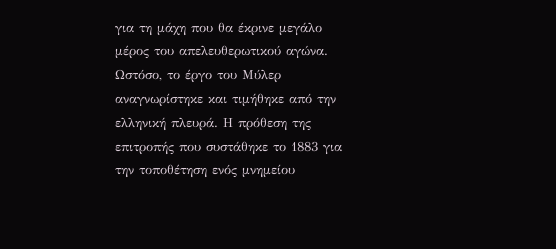για τη μάχη που θα έκρινε μεγάλο μέρος του απελευθερωτικού αγώνα. Ωστόσο, το έργο του Μύλερ αναγνωρίστηκε και τιμήθηκε από την ελληνική πλευρά. Η πρόθεση της επιτροπής που συστάθηκε το 1883 για την τοποθέτηση ενός μνημείου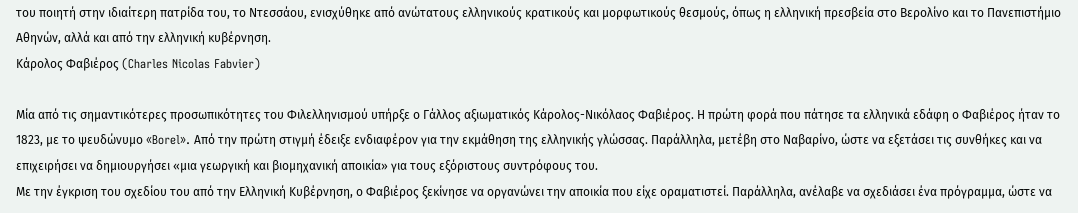του ποιητή στην ιδιαίτερη πατρίδα του, το Ντεσσάου, ενισχύθηκε από ανώτατους ελληνικούς κρατικούς και μορφωτικούς θεσμούς, όπως η ελληνική πρεσβεία στο Βερολίνο και το Πανεπιστήμιο Αθηνών, αλλά και από την ελληνική κυβέρνηση.
Κάρολος Φαβιέρος (Charles Nicolas Fabvier)

Μία από τις σημαντικότερες προσωπικότητες του Φιλελληνισμού υπήρξε ο Γάλλος αξιωματικός Κάρολος-Νικόλαος Φαβιέρος. Η πρώτη φορά που πάτησε τα ελληνικά εδάφη ο Φαβιέρος ήταν το 1823, με το ψευδώνυμο «Borel». Από την πρώτη στιγμή έδειξε ενδιαφέρον για την εκμάθηση της ελληνικής γλώσσας. Παράλληλα, μετέβη στο Ναβαρίνο, ώστε να εξετάσει τις συνθήκες και να επιχειρήσει να δημιουργήσει «μια γεωργική και βιομηχανική αποικία» για τους εξόριστους συντρόφους του.
Με την έγκριση του σχεδίου του από την Ελληνική Κυβέρνηση, ο Φαβιέρος ξεκίνησε να οργανώνει την αποικία που είχε οραματιστεί. Παράλληλα, ανέλαβε να σχεδιάσει ένα πρόγραμμα, ώστε να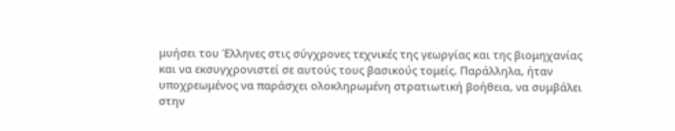μυήσει του Έλληνες στις σύγχρονες τεχνικές της γεωργίας και της βιομηχανίας και να εκσυγχρονιστεί σε αυτούς τους βασικούς τομείς. Παράλληλα, ήταν υποχρεωμένος να παράσχει ολοκληρωμένη στρατιωτική βοήθεια, να συμβάλει στην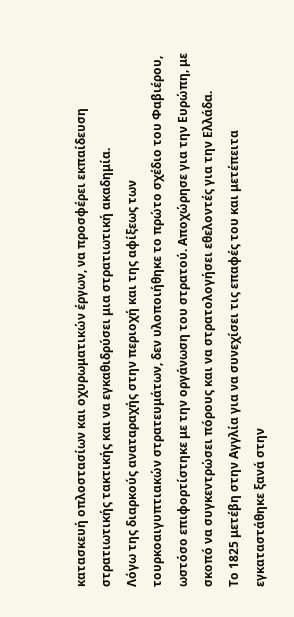κατασκευή οπλοστασίων και οχυρωματικών έργων, να προσφέρει εκπαίδευση στρατιωτικής τακτικής και να εγκαθιδρύσει μια στρατιωτική ακαδημία.
Λόγω της διαρκούς αναταραχής στην περιοχή και της αφίξεως των τουρκοαιγυπτιακών στρατευμάτων, δεν υλοποιήθηκε το πρώτο σχέδιο του Φαβιέρου, ωστόσο επιφορτίστηκε με την οργάνωση του στρατού. Αποχώρησε για την Ευρώπη, με σκοπό να συγκεντρώσει πόρους και να στρατολογήσει εθελοντές για την Ελλάδα.
Το 1825 μετέβη στην Αγγλία για να συνεχίσει τις επαφές του και μετέπειτα εγκαταστάθηκε ξανά στην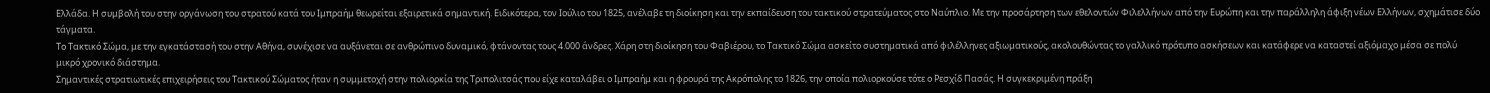Ελλάδα. Η συμβολή του στην οργάνωση του στρατού κατά του Ιμπραήμ θεωρείται εξαιρετικά σημαντική. Ειδικότερα, τον Ιούλιο του 1825, ανέλαβε τη διοίκηση και την εκπαίδευση του τακτικού στρατεύματος στο Ναύπλιο. Με την προσάρτηση των εθελοντών Φιλελλήνων από την Ευρώπη και την παράλληλη άφιξη νέων Ελλήνων, σχημάτισε δύο τάγματα.
Το Τακτικό Σώμα, με την εγκατάστασή του στην Αθήνα, συνέχισε να αυξάνεται σε ανθρώπινο δυναμικό, φτάνοντας τους 4.000 άνδρες. Χάρη στη διοίκηση του Φαβιέρου, το Τακτικό Σώμα ασκείτο συστηματικά από φιλέλληνες αξιωματικούς, ακολουθώντας το γαλλικό πρότυπο ασκήσεων και κατάφερε να καταστεί αξιόμαχο μέσα σε πολύ μικρό χρονικό διάστημα.
Σημαντικές στρατιωτικές επιχειρήσεις του Τακτικού Σώματος ήταν η συμμετοχή στην πολιορκία της Τριπολιτσάς που είχε καταλάβει ο Ιμπραήμ και η φρουρά της Ακρόπολης το 1826, την οποία πολιορκούσε τότε ο Ρεσχίδ Πασάς. Η συγκεκριμένη πράξη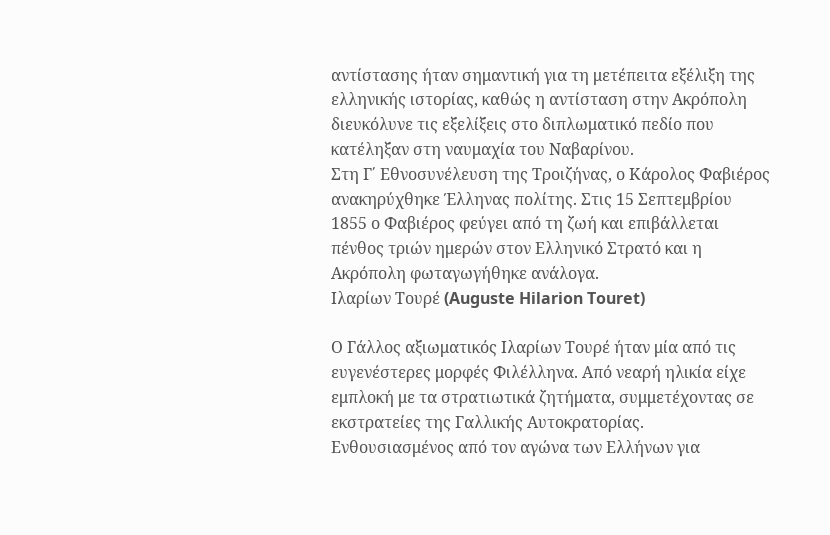αντίστασης ήταν σημαντική για τη μετέπειτα εξέλιξη της ελληνικής ιστορίας, καθώς η αντίσταση στην Ακρόπολη διευκόλυνε τις εξελίξεις στο διπλωματικό πεδίο που κατέληξαν στη ναυμαχία του Ναβαρίνου.
Στη Γ΄ Εθνοσυνέλευση της Τροιζήνας, ο Κάρολος Φαβιέρος ανακηρύχθηκε Έλληνας πολίτης. Στις 15 Σεπτεμβρίου 1855 ο Φαβιέρος φεύγει από τη ζωή και επιβάλλεται πένθος τριών ημερών στον Ελληνικό Στρατό και η Ακρόπολη φωταγωγήθηκε ανάλογα.
Ιλαρίων Τουρέ (Auguste Hilarion Touret)

Ο Γάλλος αξιωματικός Ιλαρίων Τουρέ ήταν μία από τις ευγενέστερες μορφές Φιλέλληνα. Από νεαρή ηλικία είχε εμπλοκή με τα στρατιωτικά ζητήματα, συμμετέχοντας σε εκστρατείες της Γαλλικής Αυτοκρατορίας.
Ενθουσιασμένος από τον αγώνα των Ελλήνων για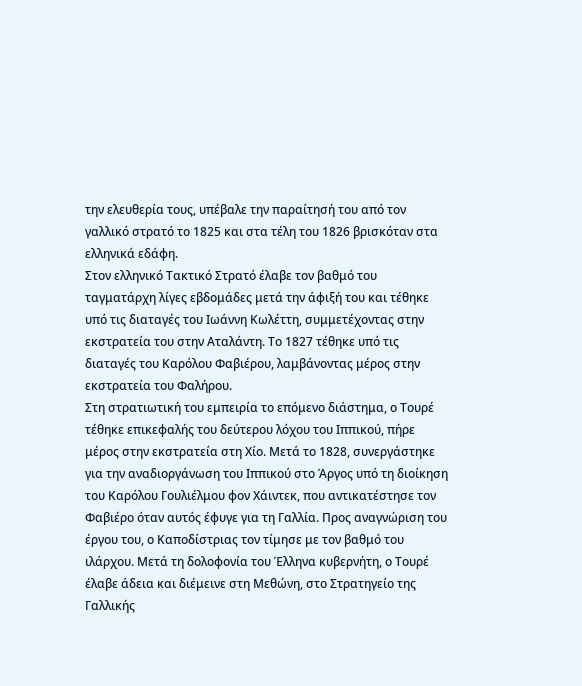την ελευθερία τους, υπέβαλε την παραίτησή του από τον γαλλικό στρατό το 1825 και στα τέλη του 1826 βρισκόταν στα ελληνικά εδάφη.
Στον ελληνικό Τακτικό Στρατό έλαβε τον βαθμό του ταγματάρχη λίγες εβδομάδες μετά την άφιξή του και τέθηκε υπό τις διαταγές του Ιωάννη Κωλέττη, συμμετέχοντας στην εκστρατεία του στην Αταλάντη. Το 1827 τέθηκε υπό τις διαταγές του Καρόλου Φαβιέρου, λαμβάνοντας μέρος στην εκστρατεία του Φαλήρου.
Στη στρατιωτική του εμπειρία το επόμενο διάστημα, ο Τουρέ τέθηκε επικεφαλής του δεύτερου λόχου του Ιππικού, πήρε μέρος στην εκστρατεία στη Χίο. Μετά το 1828, συνεργάστηκε για την αναδιοργάνωση του Ιππικού στο Άργος υπό τη διοίκηση του Καρόλου Γουλιέλμου φον Χάιντεκ, που αντικατέστησε τον Φαβιέρο όταν αυτός έφυγε για τη Γαλλία. Προς αναγνώριση του έργου του, ο Καποδίστριας τον τίμησε με τον βαθμό του ιλάρχου. Μετά τη δολοφονία του Έλληνα κυβερνήτη, ο Τουρέ έλαβε άδεια και διέμεινε στη Μεθώνη, στο Στρατηγείο της Γαλλικής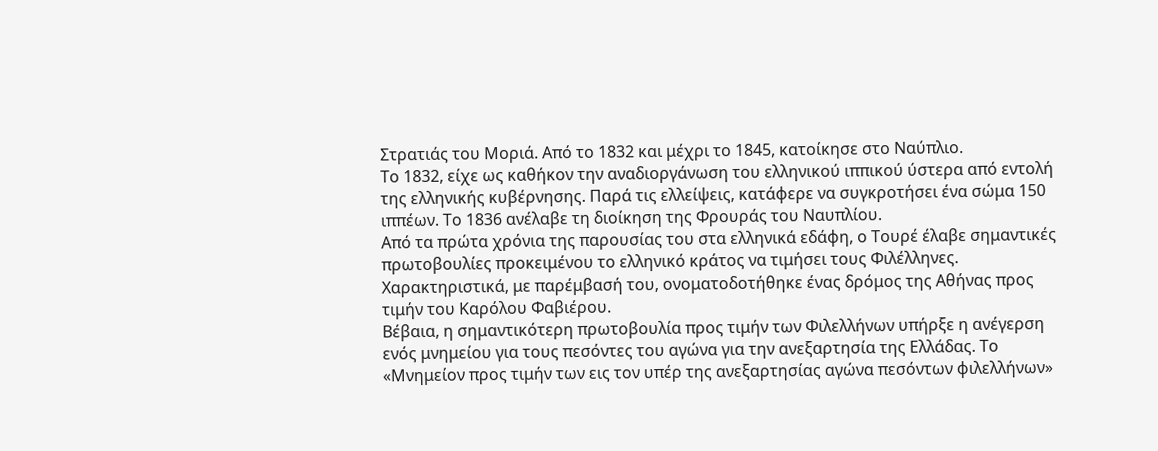Στρατιάς του Μοριά. Από το 1832 και μέχρι το 1845, κατοίκησε στο Ναύπλιο.
Το 1832, είχε ως καθήκον την αναδιοργάνωση του ελληνικού ιππικού ύστερα από εντολή της ελληνικής κυβέρνησης. Παρά τις ελλείψεις, κατάφερε να συγκροτήσει ένα σώμα 150 ιππέων. Το 1836 ανέλαβε τη διοίκηση της Φρουράς του Ναυπλίου.
Από τα πρώτα χρόνια της παρουσίας του στα ελληνικά εδάφη, ο Τουρέ έλαβε σημαντικές πρωτοβουλίες προκειμένου το ελληνικό κράτος να τιμήσει τους Φιλέλληνες. Χαρακτηριστικά, με παρέμβασή του, ονοματοδοτήθηκε ένας δρόμος της Αθήνας προς τιμήν του Καρόλου Φαβιέρου.
Βέβαια, η σημαντικότερη πρωτοβουλία προς τιμήν των Φιλελλήνων υπήρξε η ανέγερση ενός μνημείου για τους πεσόντες του αγώνα για την ανεξαρτησία της Ελλάδας. Το «Μνημείον προς τιμήν των εις τον υπέρ της ανεξαρτησίας αγώνα πεσόντων φιλελλήνων»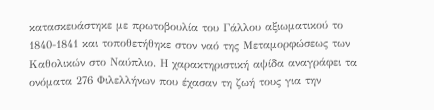κατασκευάστηκε με πρωτοβουλία του Γάλλου αξιωματικού το 1840-1841 και τοποθετήθηκε στον ναό της Μεταμορφώσεως των Καθολικών στο Ναύπλιο. Η χαρακτηριστική αψίδα αναγράφει τα ονόματα 276 Φιλελλήνων που έχασαν τη ζωή τους για την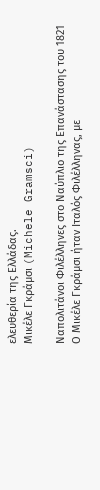ελευθερία της Ελλάδας.
Μικέλε Γκράμσι (Michele Gramsci)

Ναπολιτάνοι Φιλέλληνες στο Ναύπλιο της Επανάστασης του 1821
Ο Μικέλε Γκράμσι ήταν Ιταλός Φιλέλληνας, με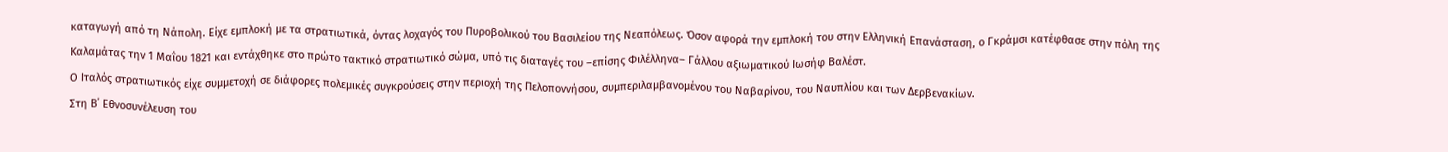καταγωγή από τη Νάπολη. Είχε εμπλοκή με τα στρατιωτικά, όντας λοχαγός του Πυροβολικού του Βασιλείου της Νεαπόλεως. Όσον αφορά την εμπλοκή του στην Ελληνική Επανάσταση, ο Γκράμσι κατέφθασε στην πόλη της Καλαμάτας την 1 Μαΐου 1821 και εντάχθηκε στο πρώτο τακτικό στρατιωτικό σώμα, υπό τις διαταγές του –επίσης Φιλέλληνα– Γάλλου αξιωματικού Ιωσήφ Βαλέστ.
Ο Ιταλός στρατιωτικός είχε συμμετοχή σε διάφορες πολεμικές συγκρούσεις στην περιοχή της Πελοποννήσου, συμπεριλαμβανομένου του Ναβαρίνου, του Ναυπλίου και των Δερβενακίων.
Στη Β΄ Εθνοσυνέλευση του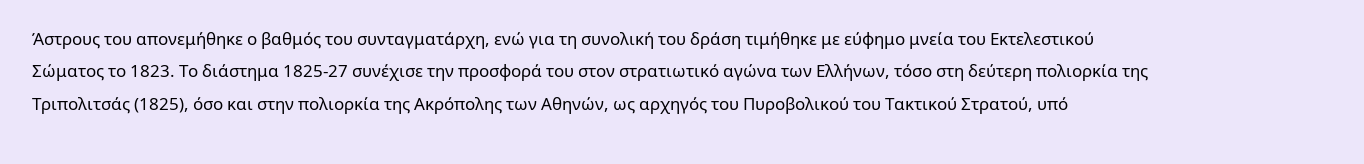Άστρους του απονεμήθηκε ο βαθμός του συνταγματάρχη, ενώ για τη συνολική του δράση τιμήθηκε με εύφημο μνεία του Εκτελεστικού Σώματος το 1823. Το διάστημα 1825-27 συνέχισε την προσφορά του στον στρατιωτικό αγώνα των Ελλήνων, τόσο στη δεύτερη πολιορκία της Τριπολιτσάς (1825), όσο και στην πολιορκία της Ακρόπολης των Αθηνών, ως αρχηγός του Πυροβολικού του Τακτικού Στρατού, υπό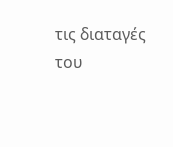τις διαταγές του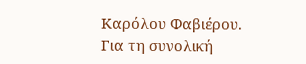Καρόλου Φαβιέρου.
Για τη συνολική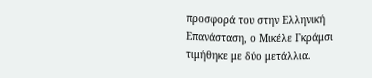προσφορά του στην Ελληνική Επανάσταση, ο Μικέλε Γκράμσι τιμήθηκε με δύο μετάλλια.